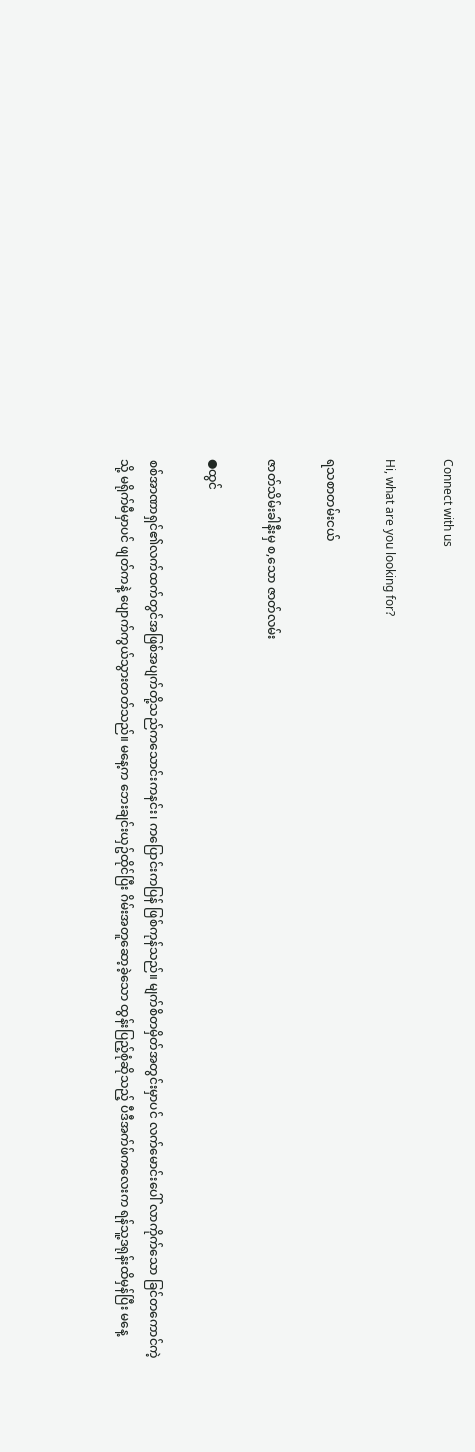Connect with us

Hi, what are you looking for?

ရသစာတမ်းငယ်

ဇာတ်သိမ်းခါနီးမှ စ,သော ဇာတ်လမ်း

●ထွင်

စစ်အာဏာရှင်၏လက်ထက်တွင်အဖြစ်အပျက်တို့သည်ကသောင်းကနင်း၊ ကပြောင်းကပြန် ဖြစ်ကုန်သည်။ မျက်စိတမှိတ်အတွင်းမှာပင် လက်မောင်းပေါ် လာကိုက်သော ခြင်တကောင်ကဲ့သို့ မရိုက်မီမှာပင် ဖျတ်ကနဲ့ ပျောက်ကွယ်သွားတတ်သည်။ မနေ့က ဘေးချင်းယှဥ်ထိုင်ပြီး ဂိမ်းအတူဆော့ခဲ့သော ထွန်းပြည့်စုံဆိုသည့် ပီဒီအက်ဖ်ကလေးက ရန်သူ့ဒရုန်းထိမှန်ပြီး မနေ့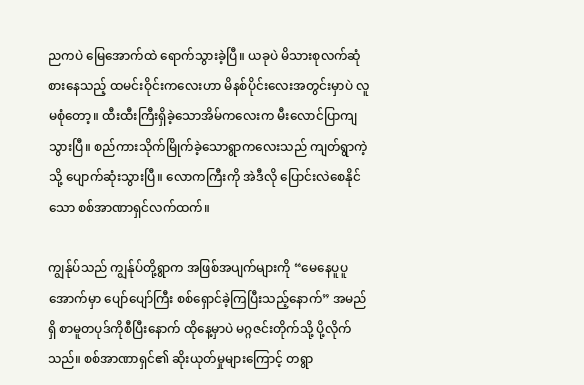ညကပဲ မြေအောက်ထဲ ရောက်သွားခဲ့ပြီ။ ယခုပဲ မိသားစုလက်ဆုံ စားနေသည့် ထမင်းဝိုင်းကလေးဟာ မိနစ်ပိုင်းလေးအတွင်းမှာပဲ လူမစုံတော့။ ထီးထီးကြီးရှိခဲ့သောအိမ်ကလေးက မီးလောင်ပြာကျသွားပြီ။ စည်ကားသိုက်မြိုက်ခဲ့သောရွာကလေးသည် ကျတ်ရွာကဲ့သို့ ပျောက်ဆုံးသွားပြီ။ လောကကြီးကို အဲဒီလို ပြောင်းလဲစေနိုင်သော စစ်အာဏာရှင်လက်ထက်။

ကျွန်ုပ်သည် ကျွန်ုပ်တို့ရွာက အဖြစ်အပျက်များကို “မေနေပူပူအောက်မှာ ပျော်ပျော်ကြီး စစ်ရှောင်ခဲ့ကြပြီးသည့်နောက်” အမည်ရှိ စာမူတပုဒ်ကိုစီပြီးနောက် ထိုနေ့မှာပဲ မဂ္ဂဇင်းတိုက်သို့ ပို့လိုက်သည်။ စစ်အာဏာရှင်၏ ဆိုးယုတ်မှုများကြောင့် တရွာ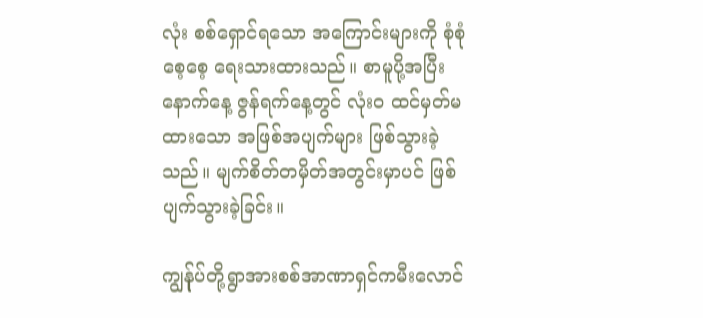လုံး စစ်ရှောင်ရသော အကြောင်းများကို စုံစုံစေ့စေ့ ရေးသားထားသည်။ စာမူပို့အပြီး နောက်နေ့ ဇွန်ရက်နေ့တွင် လုံးဝ ထင်မှတ်မထားသော အဖြစ်အပျက်များ ဖြစ်သွားခဲ့သည်။ မျက်စိတ်တမှိတ်အတွင်းမှာပင် ဖြစ်ပျက်သွားခဲ့ခြင်း။

ကျွန်ုပ်တို့ရွာအားစစ်အာဏာရှင်ကမီးလောင်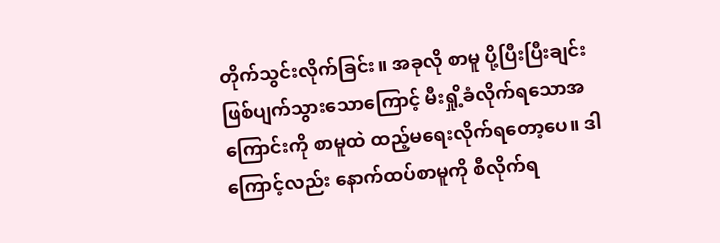တိုက်သွင်းလိုက်ခြင်း။ အခုလို စာမူ ပို့ပြီးပြီးချင်း ဖြစ်ပျက်သွားသောကြောင့် မီးရှို့ခံလိုက်ရသောအကြောင်းကို စာမူထဲ ထည့်မရေးလိုက်ရတော့ပေ။ ဒါကြောင့်လည်း နောက်ထပ်စာမူကို စီလိုက်ရ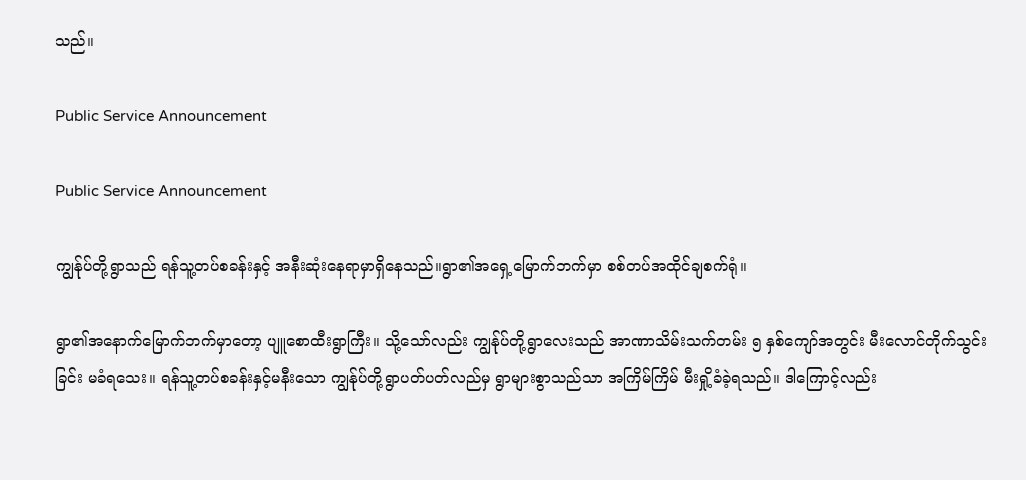သည်။

Public Service Announcement

Public Service Announcement

ကျွန်ုပ်တို့ရွာသည် ရန်သူ့တပ်စခန်းနှင့် အနီးဆုံးနေရာမှာရှိနေသည်။ရွာ၏အရှေ့မြောက်ဘက်မှာ စစ်တပ်အထိုင်ချစက်ရုံ။

ရွာ၏အနောက်မြောက်ဘက်မှာတော့ ပျူစောထီးရွာကြီး။ သို့သော်လည်း ကျွန်ုပ်တို့ရွာလေးသည် အာဏာသိမ်းသက်တမ်း ၅ နှစ်ကျော်အတွင်း မီးလောင်တိုက်သွင်းခြင်း မခံရသေး။ ရန်သူ့တပ်စခန်းနှင့်မနီးသော ကျွန်ုပ်တို့ရွာပတ်ပတ်လည်မှ ရွာများစွာသည်သာ အကြိမ်ကြိမ် မီးရှို့ခံခဲ့ရသည်။ ဒါကြောင့်လည်း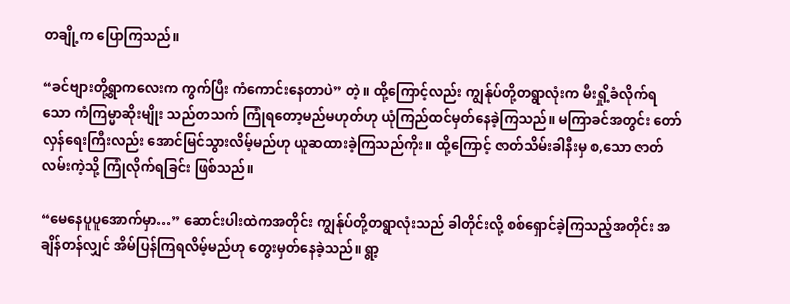တချို့က ပြောကြသည်။

“ခင်ဗျားတို့ရွာကလေးက ကွက်ပြီး ကံကောင်းနေတာပဲ” တဲ့။ ထို့ကြောင့်လည်း ကျွန်ုပ်တို့တရွာလုံးက မီးရှို့ခံလိုက်ရသော ကံကြမ္မာဆိုးမျိုး သည်တသက် ကြုံရတော့မည်မဟုတ်ဟု ယုံကြည်ထင်မှတ်နေခဲ့ကြသည်။ မကြာခင်အတွင်း တော်လှန်ရေးကြီးလည်း အောင်မြင်သွားလိမ့်မည်ဟု ယူဆထားခဲ့ကြသည်ကိုး။ ထို့ကြောင့် ဇာတ်သိမ်းခါနီးမှ စ,သော ဇာတ်လမ်းကဲ့သို့ ကြုံလိုက်ရခြင်း ဖြစ်သည်။

“မေနေပူပူအောက်မှာ…” ဆောင်းပါးထဲကအတိုင်း ကျွန်ုပ်တို့တရွာလုံးသည် ခါတိုင်းလို့ စစ်ရှောင်ခဲ့ကြသည့်အတိုင်း အချိန်တန်လျှင် အိမ်ပြန်ကြရလိမ့်မည်ဟု တွေးမှတ်နေခဲ့သည်။ ရွာ့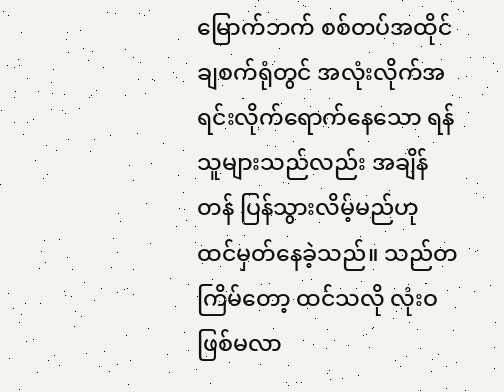မြောက်ဘက် စစ်တပ်အထိုင်ချစက်ရုံတွင် အလုံးလိုက်အရင်းလိုက်ရောက်နေသော ရန်သူများသည်လည်း အချိန်တန် ပြန်သွားလိမ့်မည်ဟု ထင်မှတ်နေခဲ့သည်။ သည်တကြိမ်တော့ ထင်သလို လုံးဝ ဖြစ်မလာ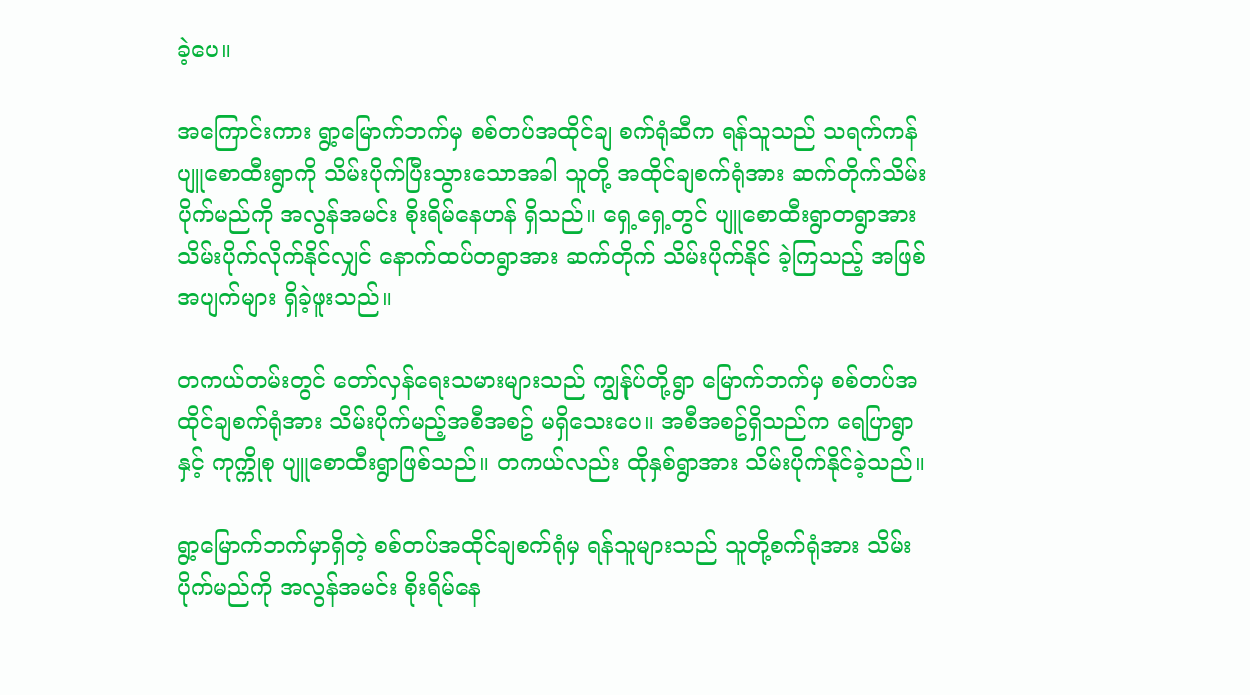ခဲ့ပေ။

အကြောင်းကား ရွာ့မြောက်ဘက်မှ စစ်တပ်အထိုင်ချ စက်ရုံဆီက ရန်သူသည် သရက်ကန်ပျူစောထီးရွာကို သိမ်းပိုက်ပြီးသွားသောအခါ သူတို့ အထိုင်ချစက်ရုံအား ဆက်တိုက်သိမ်းပိုက်မည်ကို အလွန်အမင်း စိုးရိမ်နေဟန် ရှိသည်။ ရှေ့ရှေ့တွင် ပျူစောထီးရွာတရွာအား သိမ်းပိုက်လိုက်နိုင်လျှင် နောက်ထပ်တရွာအား ဆက်တိုက် သိမ်းပိုက်နိုင် ခဲ့ကြသည့် အဖြစ်အပျက်များ ရှိခဲ့ဖူးသည်။

တကယ်တမ်းတွင် တော်လှန်ရေးသမားများသည် ကျွန်ုပ်တို့ရွာ မြောက်ဘက်မှ စစ်တပ်အထိုင်ချစက်ရုံအား သိမ်းပိုက်မည့်အစီအစဥ် မရှိသေးပေ။ အစီအစဥ်ရှိသည်က ရေပြာရွာနှင့် ကုက္ကိုစု ပျူစောထီးရွာဖြစ်သည်။ တကယ်လည်း ထိုနှစ်ရွာအား သိမ်းပိုက်နိုင်ခဲ့သည်။

ရွာ့မြောက်ဘက်မှာရှိတဲ့ စစ်တပ်အထိုင်ချစက်ရုံမှ ရန်သူများသည် သူတို့စက်ရုံအား သိမ်းပိုက်မည်ကို အလွန်အမင်း စိုးရိမ်နေ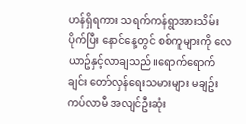ဟန်ရှိရကား သရက်ကန်ရွာအားသိမ်းပိုက်ပြီး နောင်နေ့တွင် စစ်ကူများကို လေယာဥ်နှင့်လာချသည်။ရောက်ရောက်ချင်း တော်လှန်ရေးသမားများ မချဥ်းကပ်လာမီ အလျင်ဦးဆုံး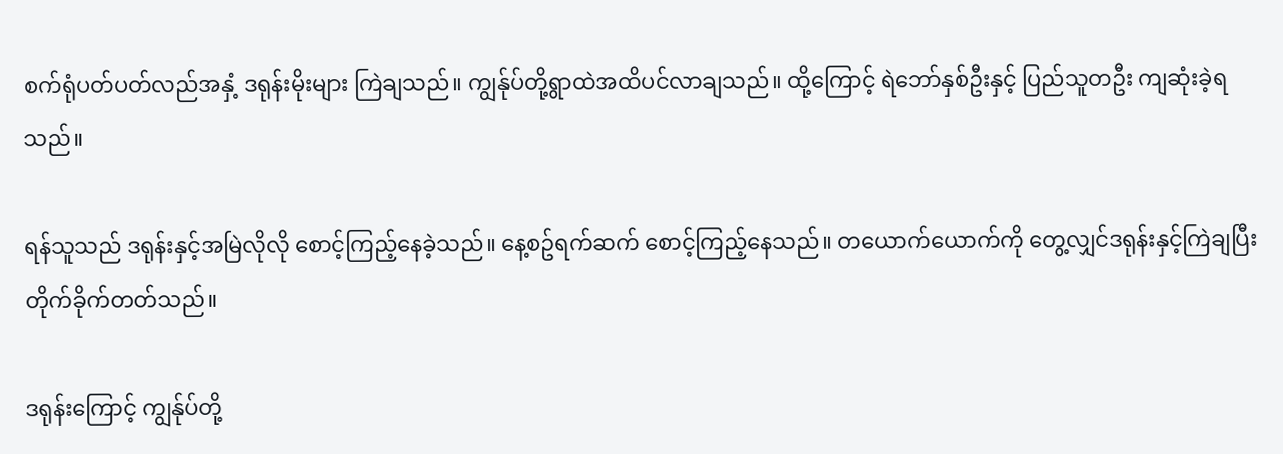စက်ရုံပတ်ပတ်လည်အနှံ့ ဒရုန်းမိုးများ ကြဲချသည်။ ကျွန်ုပ်တို့ရွာထဲအထိပင်လာချသည်။ ထို့ကြောင့် ရဲဘော်နှစ်ဦးနှင့် ပြည်သူတဦး ကျဆုံးခဲ့ရသည်။

ရန်သူသည် ဒရုန်းနှင့်အမြဲလိုလို စောင့်ကြည့်နေခဲ့သည်။ နေ့စဥ်ရက်ဆက် စောင့်ကြည့်နေသည်။ တယောက်ယောက်ကို တွေ့လျှင်ဒရုန်းနှင့်ကြဲချပြီး တိုက်ခိုက်တတ်သည်။

ဒရုန်းကြောင့် ကျွန်ုပ်တို့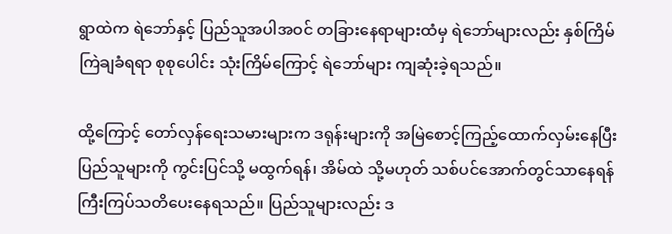ရွာထဲက ရဲဘော်နှင့် ပြည်သူအပါအဝင် တခြားနေရာများထံမှ ရဲဘော်များလည်း နှစ်ကြိမ် ကြဲချခံရရာ စုစုပေါင်း သုံးကြိမ်ကြောင့် ရဲဘော်များ ကျဆုံးခဲ့ရသည်။

ထို့ကြောင့် တော်လှန်ရေးသမားများက ဒရုန်းများကို အမြဲစောင့်ကြည့်ထောက်လှမ်းနေပြီး ပြည်သူများကို ကွင်းပြင်သို့ မထွက်ရန်၊ အိမ်ထဲ သို့မဟုတ် သစ်ပင်အောက်တွင်သာနေရန် ကြီးကြပ်သတိပေးနေရသည်။ ပြည်သူများလည်း ဒ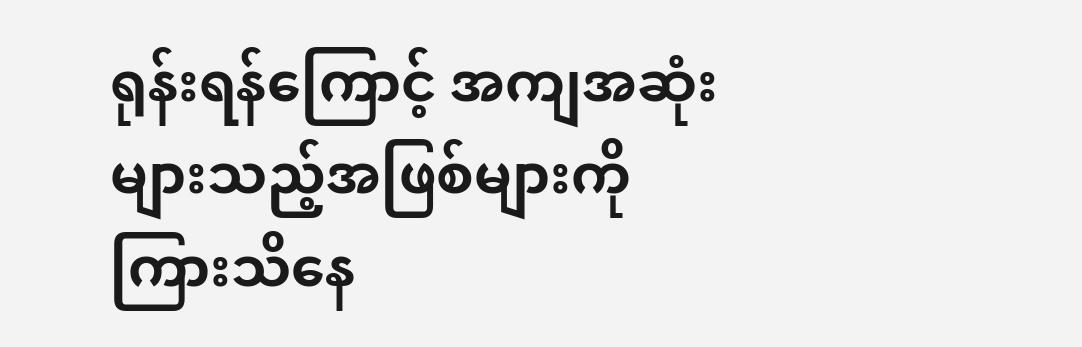ရုန်းရန်ကြောင့် အကျအဆုံးများသည့်အဖြစ်များကို ကြားသိနေ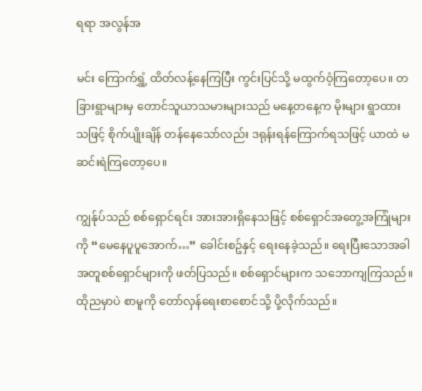ရရာ အလွန်အ

မင်း ကြောက်ရွှံ့ ထိတ်လန့်နေကြပြီး ကွင်းပြင်သို့ မထွက်ဝံ့ကြတော့ပေ။ တခြားရွာများမှ တောင်သူယာသမားများသည် မနေ့တနေ့က မိုးများ ရွာထားသဖြင့် စိုက်ပျိုးချိန် တန်နေသော်လည်း ဒရုန်းရန်ကြောက်ရသဖြင့် ယာထဲ မဆင်းရဲကြတော့ပေ။

ကျွန်ုပ်သည် စစ်ရှောင်ရင်း အားအားရှိနေသဖြင့် စစ်ရှောင်အတွေ့အကြုံများကို “မေနေပူပူအောက်…” ခေါင်းစဥ်နှင့် ရေးနေခဲ့သည်။ ရေးပြီးသောအခါ အတူစစ်ရှောင်များကို ဖတ်ပြသည်။ စစ်ရှောင်များက သဘောကျကြသည်။ ထိုညမှာပဲ စာမူကို တော်လှန်ရေးစာစောင်သို့ ပို့လိုက်သည်။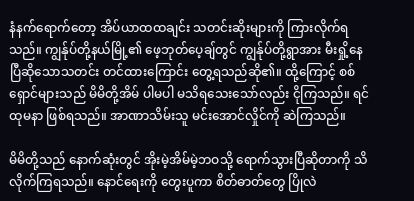နံနက်ရောက်တော့ အိပ်ယာထထချင်း သတင်းဆိုးများကို ကြားလိုက်ရသည်။ ကျွန်ုပ်တို့နယ်မြို့၏ ဖေ့ဘုတ်ပေ့ချ်တွင် ကျွန်ုပ်တို့ရွာအား မီးရှို့နေပြီဆိုသောသတင်း တင်ထားကြောင်း တွေ့ရသည်ဆို၏။ ထို့ကြောင့် စစ်ရှောင်များသည် မိမိတို့အိမ် ပါမပါ မသိရသေးသော်လည်း ငိုကြသည်။ ရင်ထုမနာ ဖြစ်ရသည်။ အာဏာသိမ်းသူ မင်းအောင်လှိုင်ကို ဆဲကြသည်။

မိမိတို့သည် နောက်ဆုံးတွင် အိုးမဲ့အိမ်မဲ့ဘဝသို့ ရောက်သွားပြီဆိုတာကို သိလိုက်ကြရသည်။ နောင်ရေးကို တွေးပူကာ စိတ်ဓာတ်တွေ ပြိုလဲ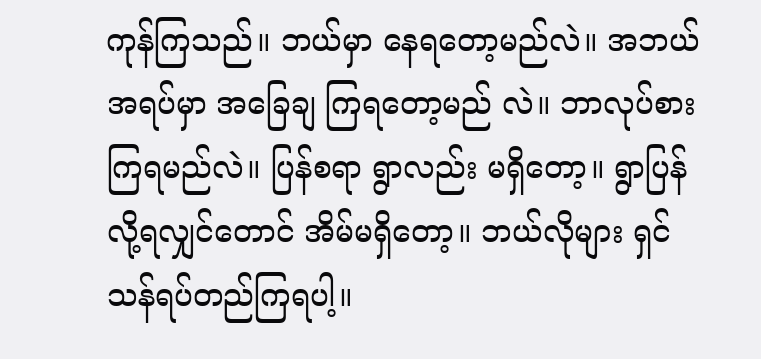ကုန်ကြသည်။ ဘယ်မှာ နေရတော့မည်လဲ။ အဘယ်အရပ်မှာ အခြေချ ကြရတော့မည် လဲ။ ဘာလုပ်စားကြရမည်လဲ။ ပြန်စရာ ရွာလည်း မရှိတော့။ ရွာပြန်လို့ရလျှင်တောင် အိမ်မရှိတော့။ ဘယ်လိုများ ရှင်သန်ရပ်တည်ကြရပါ့။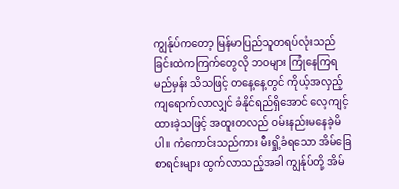ကျွန်ုပ်ကတော့ မြန်မာပြည်သူတရပ်လုံးသည် ခြင်းထဲကကြက်တွေလို ဘဝများ ကြုံနေကြရမည်မှန်း သိသဖြင့် တနေ့နေ့တွင် ကိုယ့်အလှည့် ကျရောက်လာလျှင် ခံနိုင်ရည်ရှိအောင် လေ့ကျင့်ထားခဲ့သဖြင့် အထူးတလည် ဝမ်းနည်းမနေခဲ့မိပါ။ ကံကောင်းသည်ကား မီးရှို့ခံရသော အိမ်ခြေစာရင်းများ ထွက်လာသည့်အခါ ကျွန်ုပ်တို့ အိမ်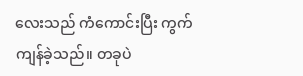လေးသည် ကံကောင်းပြီး ကွက်ကျန်ခဲ့သည်။ တခုပဲ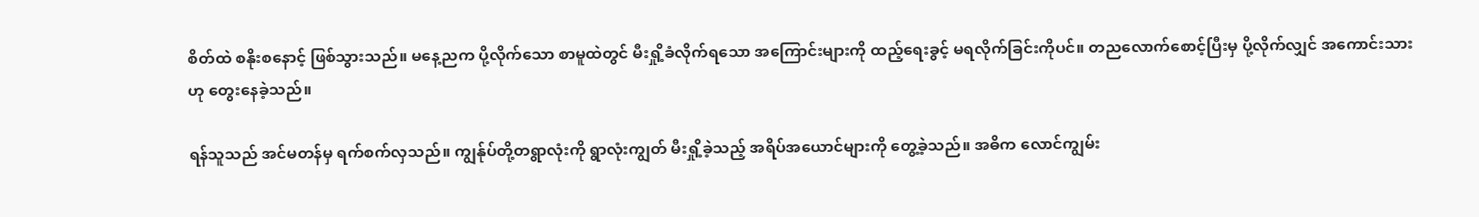စိတ်ထဲ စနိုးစနောင့် ဖြစ်သွားသည်။ မနေ့ညက ပို့လိုက်သော စာမူထဲတွင် မီးရှို့ခံလိုက်ရသော အကြောင်းများကို ထည့်ရေးခွင့် မရလိုက်ခြင်းကိုပင်။ တညလောက်စောင့်ပြီးမှ ပို့လိုက်လျှင် အကောင်းသားဟု တွေးနေခဲ့သည်။

ရန်သူသည် အင်မတန်မှ ရက်စက်လှသည်။ ကျွန်ုပ်တို့တရွာလုံးကို ရွာလုံးကျွတ် မီးရှို့ခဲ့သည့် အရိပ်အယောင်များကို တွေ့ခဲ့သည်။ အဓိက လောင်ကျွမ်း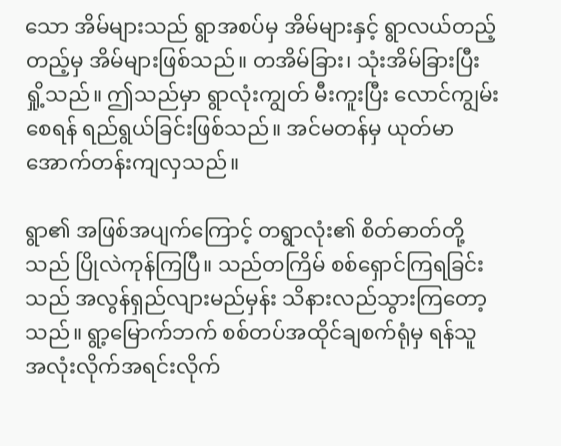သော အိမ်များသည် ရွာအစပ်မှ အိမ်များနှင့် ရွာလယ်တည့်တည့်မှ အိမ်များဖြစ်သည်။ တအိမ်ခြား၊ သုံးအိမ်ခြားပြီး ရှို့သည်။ ဤသည်မှာ ရွာလုံးကျွတ် မီးကူးပြီး လောင်ကျွမ်းစေရန် ရည်ရွယ်ခြင်းဖြစ်သည်။ အင်မတန်မှ ယုတ်မာအောက်တန်းကျလှသည်။

ရွာ၏ အဖြစ်အပျက်ကြောင့် တရွာလုံး၏ စိတ်ဓာတ်တို့သည် ပြိုလဲကုန်ကြပြီ။ သည်တကြိမ် စစ်ရှောင်ကြရခြင်းသည် အလွန်ရှည်လျားမည်မှန်း သိနားလည်သွားကြတော့သည်။ ရွာ့မြောက်ဘက် စစ်တပ်အထိုင်ချစက်ရုံမှ ရန်သူ အလုံးလိုက်အရင်းလိုက်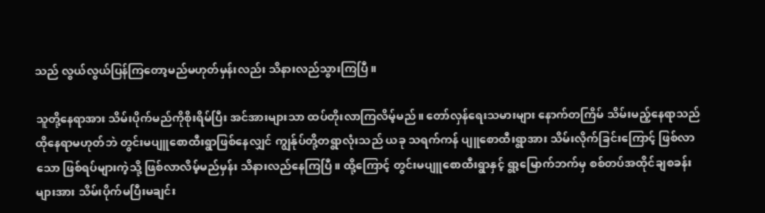သည် လွယ်လွယ်ပြန်ကြတော့မည်မဟုတ်မှန်းလည်း သိနားလည်သွားကြပြီ။

သူတို့နေရာအား သိမ်းပိုက်မည်ကိုစိုးရိမ်ပြီး အင်အားများသာ ထပ်တိုးလာကြလိမ့်မည်။ တော်လှန်ရေးသမားများ နောက်တကြိမ် သိမ်းမည့်နေရာသည် ထိုနေရာမဟုတ်ဘဲ တွင်းမပျူစောထီးရွာဖြစ်နေလျှင် ကျွန်ုပ်တို့တရွာလုံးသည် ယခု သရက်ကန် ပျူစောထီးရွာအား သိမ်းလိုက်ခြင်းကြောင့် ဖြစ်လာသော ဖြစ်ရပ်များကဲ့သို့ ဖြစ်လာလိမ့်မည်မှန်း သိနားလည်နေကြပြီ။ ထို့ကြောင့် တွင်းမပျူစောထီးရွာနှင့် ရွာ့မြောက်ဘက်မှ စစ်တပ်အထိုင်ချစခန်းများအား သိမ်းပိုက်မပြီးမချင်း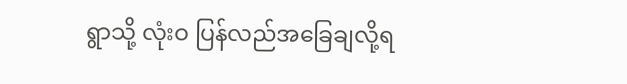ရွာသို့ လုံးဝ ပြန်လည်အခြေချလို့ရ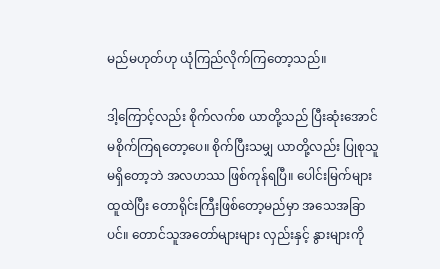မည်မဟုတ်ဟု ယုံကြည်လိုက်ကြတော့သည်။

ဒါ့ကြောင့်လည်း စိုက်လက်စ ယာတို့သည် ပြီးဆုံးအောင် မစိုက်ကြရတော့ပေ။ စိုက်ပြီးသမျှ ယာတို့လည်း ပြုစုသူ မရှိတော့ဘဲ အလဟဿ ဖြစ်ကုန်ရပြီ။ ပေါင်းမြက်များ ထူထဲပြီး တောရိုင်းကြီးဖြစ်တော့မည်မှာ အသေအခြာပင်။ တောင်သူအတော်များများ လှည်းနှင့် နွားများကို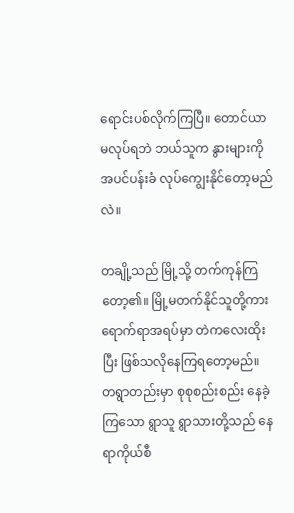ရောင်းပစ်လိုက်ကြပြီ။ တောင်ယာမလုပ်ရဘဲ ဘယ်သူက နွားများကို အပင်ပန်းခံ လုပ်ကျွေးနိုင်တော့မည်လဲ။

တချို့သည် မြို့သို့ တက်ကုန်ကြတော့၏။ မြို့မတက်နိုင်သူတို့ကား ရောက်ရာအရပ်မှာ တဲကလေးထိုးပြီး ဖြစ်သလိုနေကြရတော့မည်။ တရွာတည်းမှာ စုစုစည်းစည်း နေခဲ့ကြသော ရွာသူ ရွာသားတို့သည် နေရာကိုယ်စီ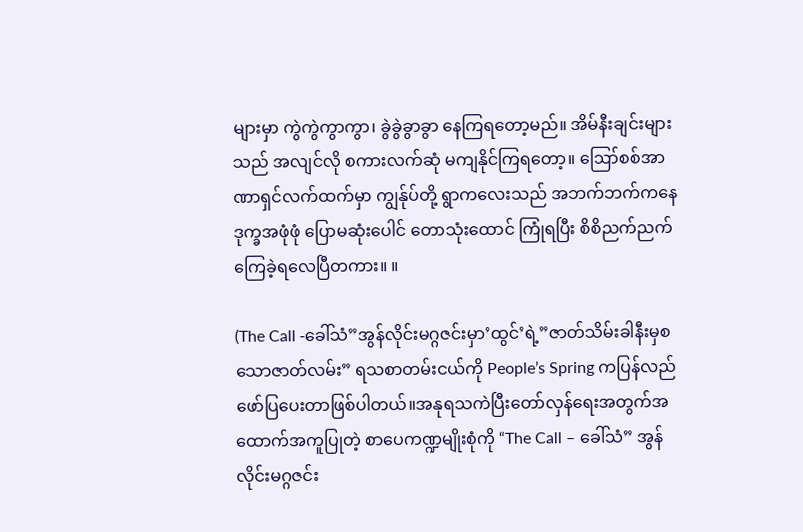များမှာ ကွဲကွဲကွာကွာ၊ ခွဲခွဲခွာခွာ နေကြရတော့မည်။ အိမ်နီးချင်းများသည် အလျင်လို စကားလက်ဆုံ မကျနိုင်ကြရတော့။ ဪစစ်အာဏာရှင်လက်ထက်မှာ ကျွန်ုပ်တို့ ရွာကလေးသည် အဘက်ဘက်ကနေ ဒုက္ခအဖုံဖုံ ပြောမဆုံးပေါင် တောသုံးထောင် ကြုံရပြီး စိစိညက်ညက် ကြေခဲ့ရလေပြီတကား။ ။

(The Call -ခေါ်သံ”အွန်လိုင်းမဂ္ဂဇင်းမှာ’ထွင်’ရဲ့”ဇာတ်သိမ်းခါနီးမှစသောဇာတ်လမ်း” ရသစာတမ်းငယ်ကို People’s Spring ကပြန်လည်ဖော်ပြပေးတာဖြစ်ပါတယ်။အနုရသကဲပြီးတော်လှန်ရေးအတွက်အထောက်အကူပြုတဲ့ စာပေကဏ္ဍမျိုးစုံကို “The Call – ခေါ်သံ” အွန်လိုင်းမဂ္ဂဇင်း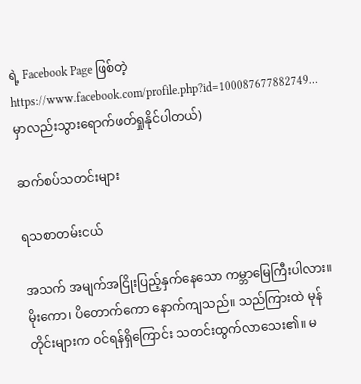ရဲ့ Facebook Page ဖြစ်တဲ့ https://www.facebook.com/profile.php?id=100087677882749… မှာလည်းသွားရောက်ဖတ်ရှုနိုင်ပါတယ်)

ဆက်စပ်သတင်းများ

ရသစာတမ်းငယ်

အသက် အမျက်အငြိုးပြည့်နှက်နေသော ကမ္ဘာမြေကြီးပါလား။မိုးကော၊ ပိတောက်ကော နောက်ကျသည်။ သည်ကြားထဲ မုန်တိုင်းများက ဝင်ရန်ရှိကြောင်း သတင်းထွက်လာသေး၏။ မ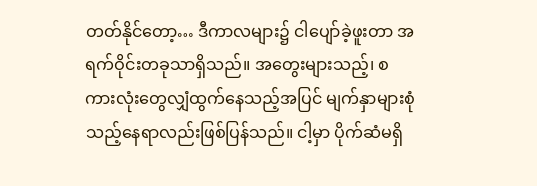တတ်နိုင်တော့… ဒီကာလများ၌ ငါပျော်ခဲ့ဖူးတာ အရက်ဝိုင်းတခုသာရှိသည်။ အတွေးများသည့်၊ စကားလုံးတွေလျှံထွက်နေသည့်အပြင် မျက်နှာများစုံသည့်နေရာလည်းဖြစ်ပြန်သည်။ ငါ့မှာ ပိုက်ဆံမရှိ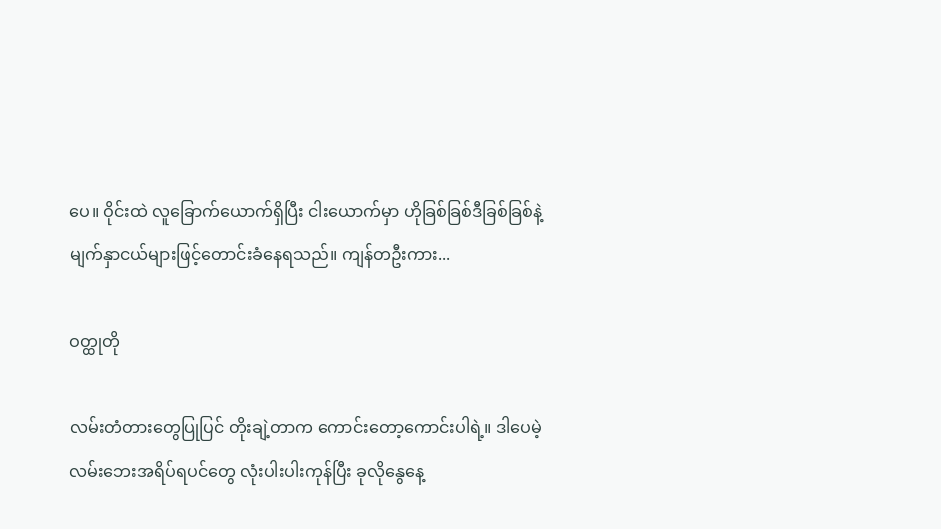ပေ။ ဝိုင်းထဲ လူခြောက်ယောက်ရှိပြီး ငါးယောက်မှာ ဟိုခြစ်ခြစ်ဒီခြစ်ခြစ်နဲ့ မျက်နှာငယ်များဖြင့်တောင်းခံနေရသည်။ ကျန်တဦးကား...

ဝတ္ထုတို

လမ်းတံတားတွေပြုပြင် တိုးချဲ့တာက ကောင်းတော့ကောင်းပါရဲ့။ ဒါပေမဲ့ လမ်းဘေးအရိပ်ရပင်တွေ လုံးပါးပါးကုန်ပြီး ခုလိုနွေနေ့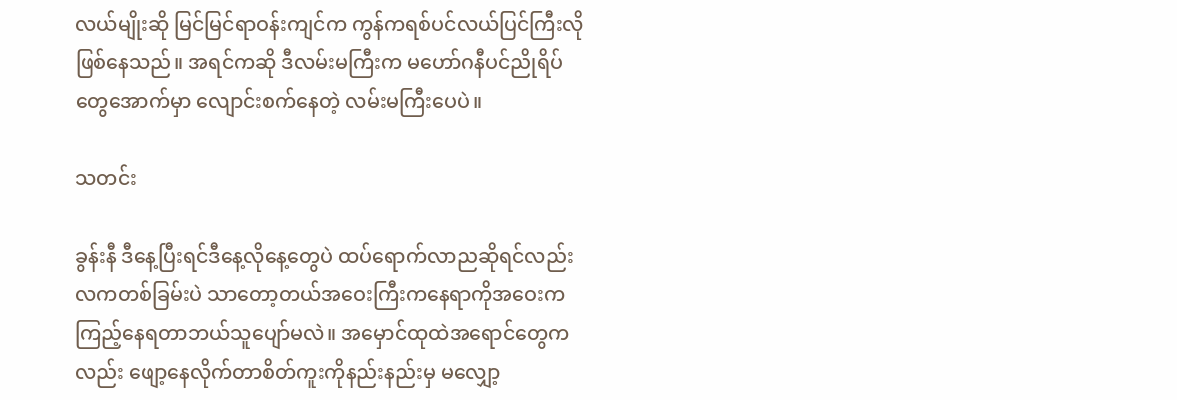လယ်မျိုးဆို မြင်မြင်ရာဝန်းကျင်က ကွန်ကရစ်ပင်လယ်ပြင်ကြီးလို ဖြစ်နေသည်။ အရင်ကဆို ဒီလမ်းမကြီးက မဟော်ဂနီပင်ညိုရိပ်တွေအောက်မှာ လျောင်းစက်နေတဲ့ လမ်းမကြီးပေပဲ။

သတင်း

ခွန်းနီ ဒီနေ့ပြီးရင်ဒီနေ့လိုနေ့တွေပဲ ထပ်ရောက်လာညဆိုရင်လည်းလကတစ်ခြမ်းပဲ သာတော့တယ်အဝေးကြီးကနေရာကိုအဝေးကကြည့်နေရတာဘယ်သူပျော်မလဲ။ အမှောင်ထုထဲအရောင်တွေကလည်း ဖျော့နေလိုက်တာစိတ်ကူးကိုနည်းနည်းမှ မလျှော့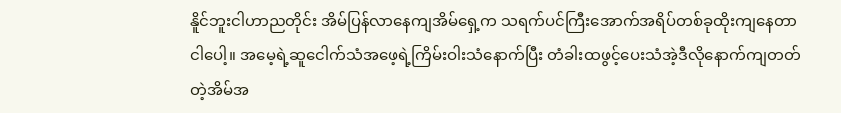နိူင်ဘူးငါဟာညတိုင်း အိမ်ပြန်လာနေကျအိမ်ရှေ့က သရက်ပင်ကြီးအောက်အရိပ်တစ်ခုထိုးကျနေတာ ငါပေါ့။ အမေ့ရဲ့ဆူငေါက်သံအဖေ့ရဲ့ကြိမ်းဝါးသံနောက်ပြီး တံခါးထဖွင့်ပေးသံအဲ့ဒီလိုနောက်ကျတတ်တဲ့အိမ်အ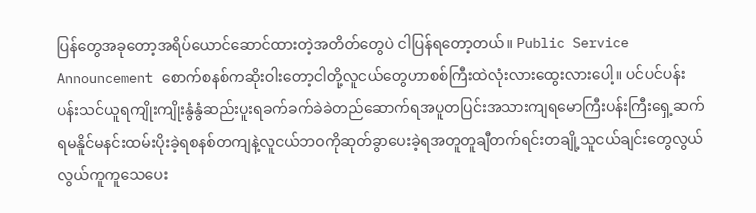ပြန်တွေအခုတော့အရိပ်ယောင်ဆောင်ထားတဲ့အတိတ်တွေပဲ ငါပြန်ရတော့တယ်။ Public Service Announcement စောက်စနစ်ကဆိုးဝါးတော့ငါတို့လူငယ်တွေဟာစစ်ကြီးထဲလုံးလားထွေးလားပေါ့။ ပင်ပင်ပန်းပန်းသင်ယူရကျိုးကျိုးနွံနွံဆည်းပူးရခက်ခက်ခဲခဲတည်ဆောက်ရအပူတပြင်းအသားကျရမောကြီးပန်းကြီးရှေ့ဆက်ရမနိူင်မနင်းထမ်းပိုးခဲ့ရစနစ်တကျနဲ့လူငယ်ဘဝကိုဆုတ်ခွာပေးခဲ့ရအတူတူချီတက်ရင်းတချို့သူငယ်ချင်းတွေလွယ်လွယ်ကူကူသေပေး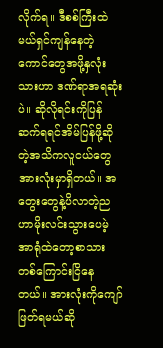လိုက်ရ။ ဒီစစ်ကြီးထဲမယ်ရှင်ကျန်နေတဲ့ကောင်တွေအဖို့နှလုံးသားဟာ ဒဏ်ရာအရဆုံးပဲ။ ဆိုလိုရင်းကိုပြန်ဆက်ရရင်အိမ်ပြန်ဖို့ဆိုတဲ့အသိကလူငယ်တွေအားလုံးမှာရှိတယ်။ အတွေးတွေနဲ့ပိလာတဲ့ညဟာမိုးလင်းသွားပေမဲ့အာရုံထဲတော့စာသားတစ်ကြောင်းငြိနေတယ်။ အားလုံးကိုကျော်ဖြတ်ရမယ်ဆို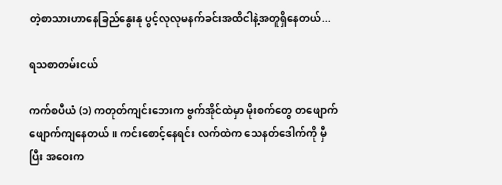တဲ့စာသားဟာနေခြည်နွေးနု ပွင့်လုလုမနက်ခင်းအထိငါနဲ့အတူရှိနေတယ်...

ရသစာတမ်းငယ်

ကက်စပီယံ (၁) ကတုတ်ကျင်းဘေးက ဗွက်အိုင်ထဲမှာ မိုးစက်တွေ တဖျောက်ဖျောက်ကျနေတယ်။ ကင်းစောင့်နေရင်း လက်ထဲက သေနတ်ဒေါက်ကို မှီပြီး အဝေးက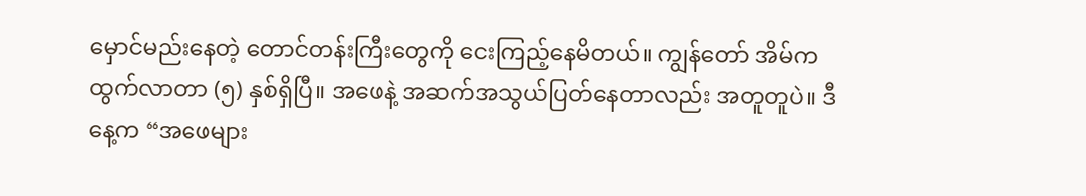မှောင်မည်းနေတဲ့ တောင်တန်းကြီးတွေကို ငေးကြည့်နေမိတယ်။ ကျွန်တော် အိမ်ကထွက်လာတာ (၅) နှစ်ရှိပြီ။ အဖေနဲ့ အဆက်အသွယ်ပြတ်နေတာလည်း အတူတူပဲ။ ဒီနေ့က “အဖေများ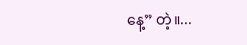နေ့” တဲ့။...